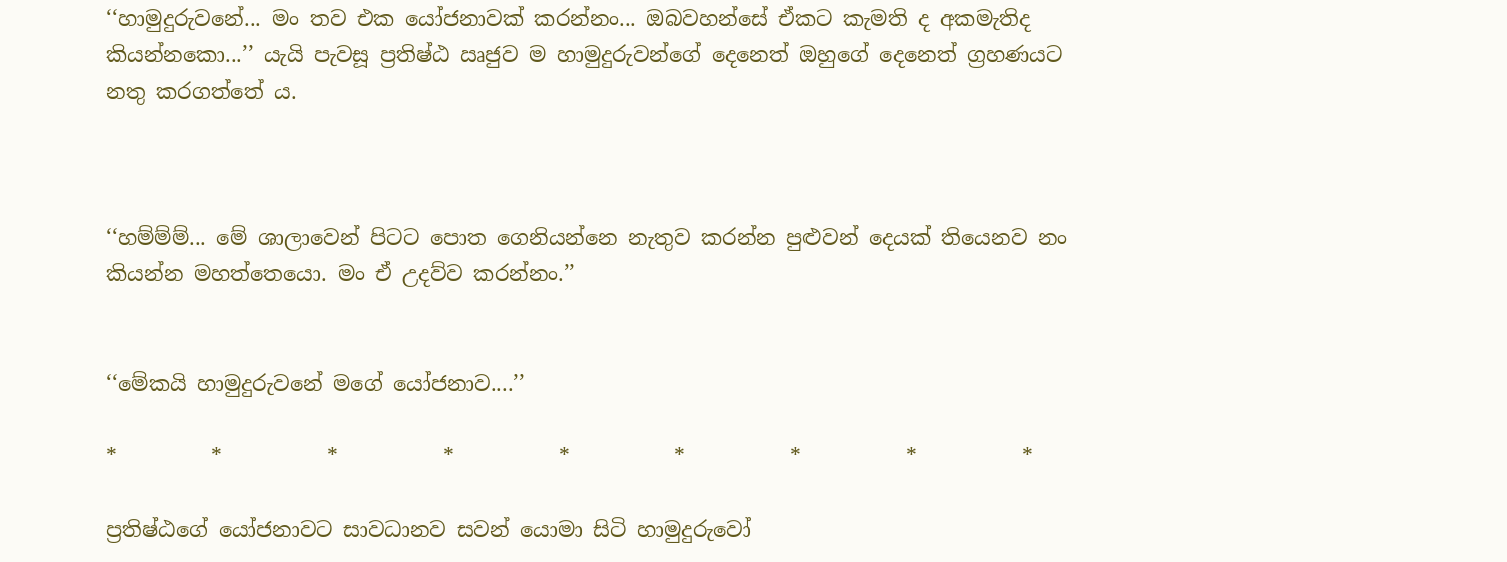‘‘හාමුදුරුවනේ... මං තව එක යෝජනාවක් කරන්නං... ඔබවහන්සේ ඒකට කැමති ද අකමැතිද කියන්නකො...’’ යැයි පැවසූ ප්‍රතිෂ්ඨ ඍජුව ම හාමුදුරුවන්ගේ දෙනෙත් ඔහුගේ දෙනෙත් ග්‍රහණයට නතු කරගත්තේ ය.



‘‘හම්ම්ම්... මේ ශාලාවෙන් පිටට පොත ගෙනියන්නෙ නැතුව කරන්න පුළුවන් දෙයක් තියෙනව නං කියන්න මහත්තෙයො. මං ඒ උදව්ව කරන්නං.’’


‘‘මේකයි හාමුදුරුවනේ මගේ යෝජනාව....’’

*         *          *          *          *          *          *          *          *

ප්‍රතිෂ්ඨගේ යෝජනාවට සාවධානව සවන් යොමා සිටි හාමුදුරුවෝ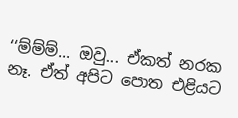‘‘ම්ම්ම්... ඔවු... ඒකත් නරක නෑ. ඒත් අපිට පොත එළියට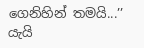ගෙනිහින් තමයි...’’ යැයි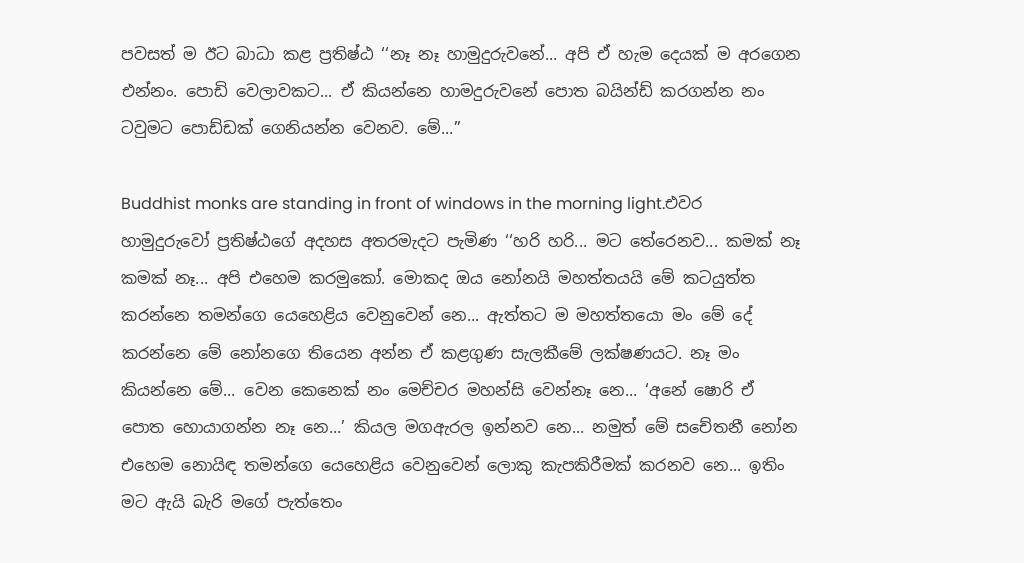පවසත් ම ඊට බාධා කළ ප්‍රතිෂ්ඨ ‘‘නෑ නෑ හාමුදුරුවනේ... අපි ඒ හැම දෙයක් ම අරගෙන එන්නං. පොඩි වෙලාවකට... ඒ කියන්නෙ හාමදුරුවනේ පොත බයින්ඩ් කරගන්න නං ටවුමට පොඩ්ඩක් ගෙනියන්න වෙනව. මේ...’’

Buddhist monks are standing in front of windows in the morning light.එවර හාමුදුරුවෝ ප්‍රතිෂ්ඨගේ අදහස අතරමැදට පැමිණ ‘‘හරි හරි... මට තේරෙනව... කමක් නෑ කමක් නෑ... අපි එහෙම කරමුකෝ. මොකද ඔය නෝනයි මහත්තයයි මේ කටයුත්ත කරන්නෙ තමන්ගෙ යෙහෙළිය වෙනුවෙන් නෙ... ඇත්තට ම මහත්තයො මං මේ දේ කරන්නෙ මේ නෝනගෙ තියෙන අන්න ඒ කළගුණ සැලකීමේ ලක්ෂණයට. නෑ මං කියන්නෙ මේ... වෙන කෙනෙක් නං මෙච්චර මහන්සි වෙන්නෑ නෙ... ‘අනේ ෂොරි ඒ පොත හොයාගන්න නෑ නෙ...’ කියල මගඇරල ඉන්නව නෙ... නමුත් මේ සචේතනී නෝන එහෙම නොයිඳ තමන්ගෙ යෙහෙළිය වෙනුවෙන් ලොකු කැපකිරීමක් කරනව නෙ... ඉතිං මට ඇයි බැරි මගේ පැත්තෙං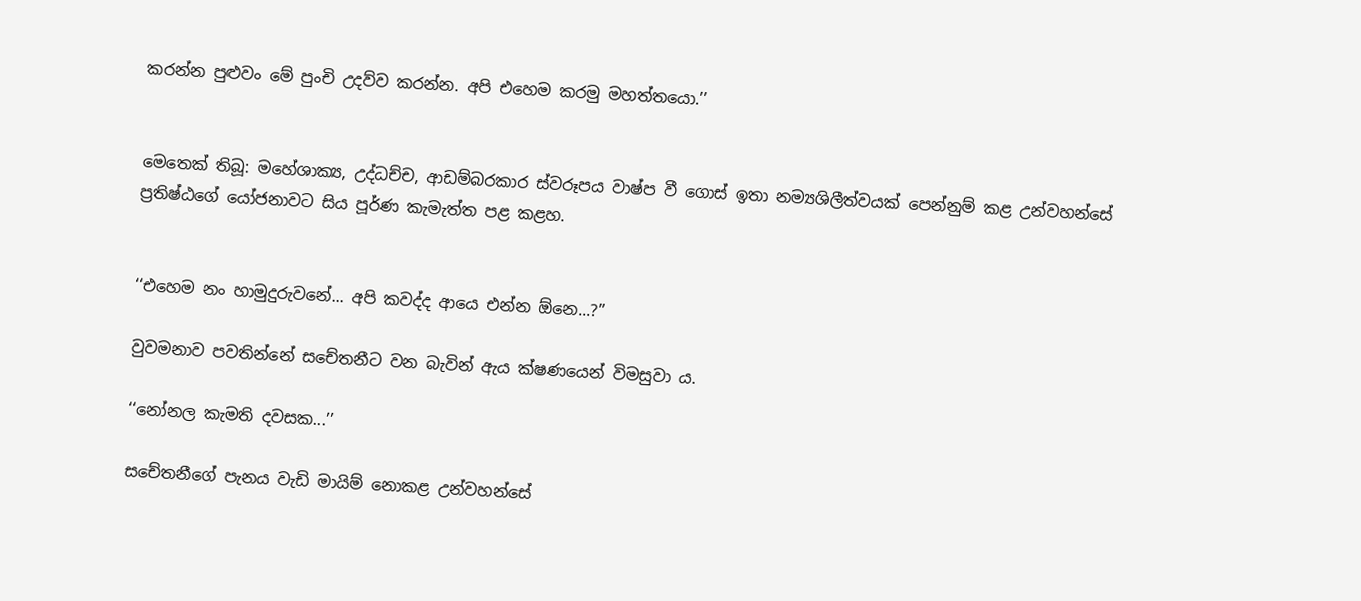කරන්න පුළුවං මේ පුංචි උදව්ව කරන්න. අපි එහෙම කරමු මහත්තයො.’’


මෙතෙක් තිබූ: මහේශාක්‍ය, උද්ධච්ච, ආඩම්බරකාර ස්වරූපය වාෂ්ප වී ගොස් ඉතා නම්‍යශිලීත්වයක් පෙන්නුම් කළ උන්වහන්සේ ප්‍රතිෂ්ඨගේ යෝජනාවට සිය පූර්ණ කැමැත්ත පළ කළහ.


‘‘එහෙම නං හාමුදුරුවනේ... අපි කවද්ද ආයෙ එන්න ඕනෙ...?’’

වුවමනාව පවතින්නේ සචේතනීට වන බැවින් ඇය ක්ෂණයෙන් විමසුවා ය.

‘‘නෝනල කැමති දවසක...’’

සචේතනීගේ පැනය වැඩි මායිම් නොකළ උන්වහන්සේ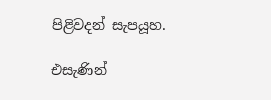පිළිවදන් සැපයූහ.

එසැණින්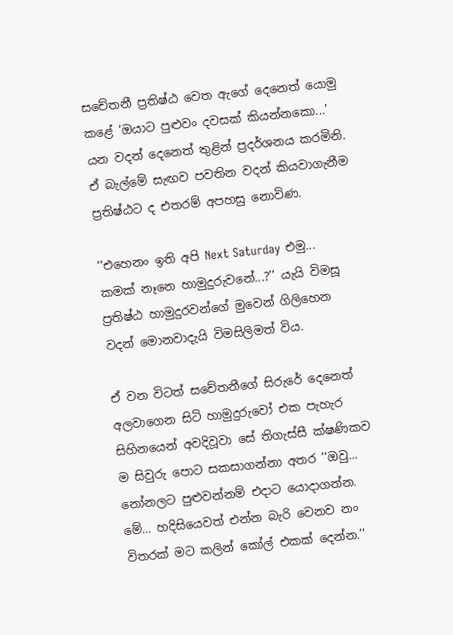සචේතනී ප්‍රතිෂ්ඨ වෙත ඇගේ දෙනෙත් යොමු කළේ ‘ඔයාට පුළුවං දවසක් කියන්නකො...’ යන වදන් දෙනෙත් තුළින් ප්‍රදර්ශනය කරමිනි. ඒ බැල්මේ සැඟව පවතින වදන් කියවාගැනීම ප්‍රතිෂ්ඨට ද එතරම් අපහසු නොවිණ.

‘‘එහෙනං ඉති අපි Next Saturday එමු... කමක් නෑනෙ හාමුදුරුවනේ...?’’ යැයි විමසූ ප්‍රතිෂ්ඨ හාමුදුරවන්ගේ මුවෙන් ගිලිහෙන වදන් මොනවාදැයි විමසිලිමත් විය.

ඒ වන විටත් සචේතනීගේ සිරුරේ දෙනෙත් අලවාගෙන සිටි හාමුදුරුවෝ එක පැහැර සිහිනයෙන් අවදිවූවා සේ තිගැස්සී ක්ෂණිකව ම සිවුරු පොට සකසාගන්නා අතර ‘‘ඔවු... නෝනලට පුළුවන්නම් එදාට යොදාගන්න. මේ... හදිසියෙවත් එන්න බැරි වෙනව නං විතරක් මට කලින් කෝල් එකක් දෙන්න.’’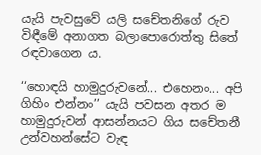යැයි පැවසුවේ යලි සචේතනිගේ රුව විඳීමේ අනාගත බලාපොරොත්තු සිතේ රඳවාගෙන ය.

‘‘හොඳයි හාමුදුරුවනේ... එහෙනං... අපි ගිහිං එන්නං’’ යැයි පවසන අතර ම හාමුදුරුවන් ආසන්නයට ගිය සචේතනී උන්වහන්සේට වැඳ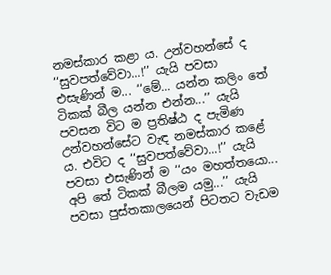නමස්කාර කළා ය. උන්වහන්සේ ද ‘‘සුවපත්වේවා...!’’ යැයි පවසා එසැණින් ම... ‘‘මේ... යන්න කලිං තේ ටිකක් බීල යන්න එන්න...’’ යැයි පවසන විට ම ප්‍රතිෂ්ඨ ද පැමිණ උන්වහන්සේට වැඳ නමස්කාර කළේ ය. එවිට ද ‘‘සුවපත්වේවා...!’’ යැයි පවසා එසැණින් ම ‘‘යං මහත්තයො... අපි තේ ටිකක් බීලම යමු...’’ යැයි පවසා පුස්තකාලයෙන් පිටතට වැඩම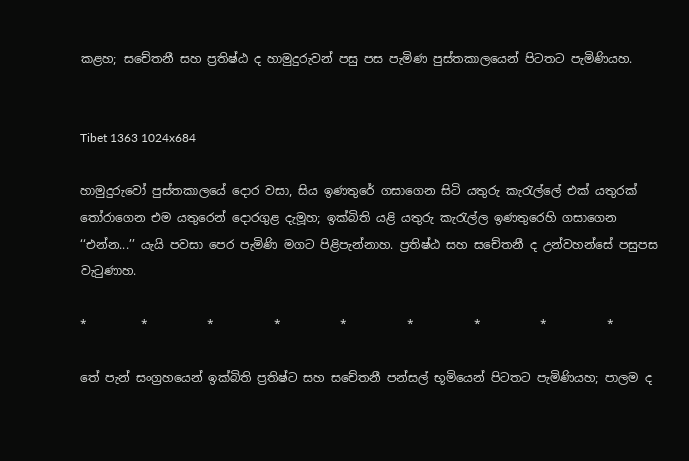කළහ; සචේතනී සහ ප්‍රතිෂ්ඨ ද හාමුදුරුවන් පසු පස පැමිණ පුස්තකාලයෙන් පිටතට පැමිණියහ.


Tibet 1363 1024x684

හාමුදුරුවෝ පුස්තකාලයේ දොර වසා, සිය ඉණතුරේ ගසාගෙන සිටි යතුරු කැරැල්ලේ එක් යතුරක් තෝරාගෙන එම යතුරෙන් දොරගුළ දැමූහ; ඉක්බිති යළි යතුරු කැරැල්ල ඉණතුරෙහි ගසාගෙන ‘‘එන්න...’’ යැයි පවසා පෙර පැමිණි මගට පිළිපැන්නාහ. ප්‍රතිෂ්ඨ සහ සචේතනී ද උන්වහන්සේ පසුපස වැටුණාහ.

*         *          *          *          *          *          *          *          *

තේ පැන් සංග්‍රහයෙන් ඉක්බිති ප්‍රතිෂ්ට සහ සචේතනී පන්සල් භූමියෙන් පිටතට පැමිණියහ; පාලම ද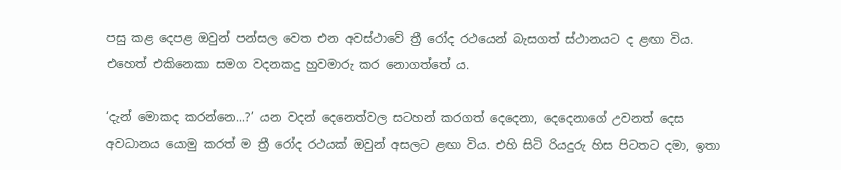පසු කළ දෙපළ ඔවුන් පන්සල වෙත එන අවස්ථාවේ ත්‍රී රෝද රථයෙන් බැසගත් ස්ථානයට ද ළඟා විය. එහෙත් එකිනෙකා සමග වදනකදු හුවමාරු කර නොගත්තේ ය.

‘දැන් මොකද කරන්නෙ...?’ යන වදන් දෙනෙත්වල සටහන් කරගත් දෙදෙනා, දෙදෙනාගේ උවනත් දෙස අවධානය යොමු කරත් ම ත්‍රී රෝද රථයක් ඔවුන් අසලට ළඟා විය. එහි සිටි රියදුරු හිස පිටතට දමා, ඉතා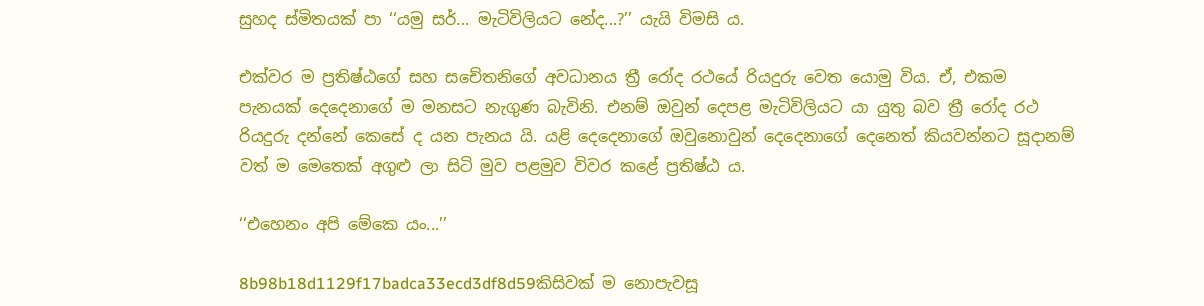සුහද ස්මිතයක් පා ‘‘යමු සර්... මැටිවිලියට නේද...?’’ යැයි විමසි ය.

එක්වර ම ප්‍රතිෂ්ඨගේ සහ සචේතනිගේ අවධානය ත්‍රී රෝද රථයේ රියදුරු වෙත යොමු විය. ඒ, එකම පැනයක් දෙදෙනාගේ ම මනසට නැගුණ බැවිනි. එනම් ඔවුන් දෙපළ මැටිවිලියට යා යුතු බව ත්‍රී රෝද රථ රියදුරු දන්නේ කෙසේ ද යන පැනය යි. යළි දෙදෙනාගේ ඔවුනොවුන් දෙදෙනාගේ දෙනෙත් කියවන්නට සූදානම් වත් ම මෙතෙක් අගුළු ලා සිටි මුව පළමුව විවර කළේ ප්‍රතිෂ්ඨ ය.

‘‘එහෙනං අපි මේකෙ යං...’’

8b98b18d1129f17badca33ecd3df8d59කිසිවක් ම නොපැවසූ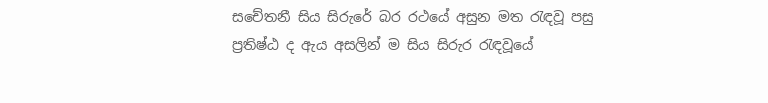සචේතනී සිය සිරුරේ බර රථයේ අසුන මත රැඳවූ පසු ප්‍රතිෂ්ඨ ද ඇය අසලින් ම සිය සිරුර රැඳවූයේ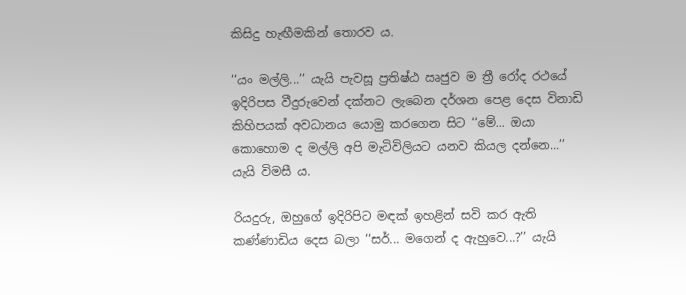කිසිදු හැඟීමකින් තොරව ය.

‘‘යං මල්ලි...’’ යැයි පැවසූ ප්‍රතිෂ්ඨ ඍජුව ම ත්‍රී රෝද රථයේ ඉදිරිපස වීදුරුවෙන් දක්නට ලැබෙන දර්ශන පෙළ දෙස විනාඩි කිහිපයක් අවධානය යොමු කරගෙන සිට ‘‘මේ... ඔයා කොහොම ද මල්ලි අපි මැටිවිලියට යනව කියල දන්නෙ...’’ යැයි විමසී ය.

රියදුරු, ඔහුගේ ඉදිරිපිට මඳක් ඉහළින් සවි කර ඇති කණ්ණාඩිය දෙස බලා ‘‘සර්... මගෙන් ද ඇහුවෙ...?’’ යැයි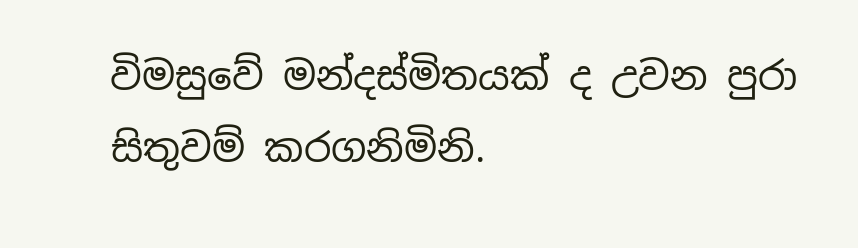විමසුවේ මන්දස්මිතයක් ද උවන පුරා සිතුවම් කරගනිමිනි.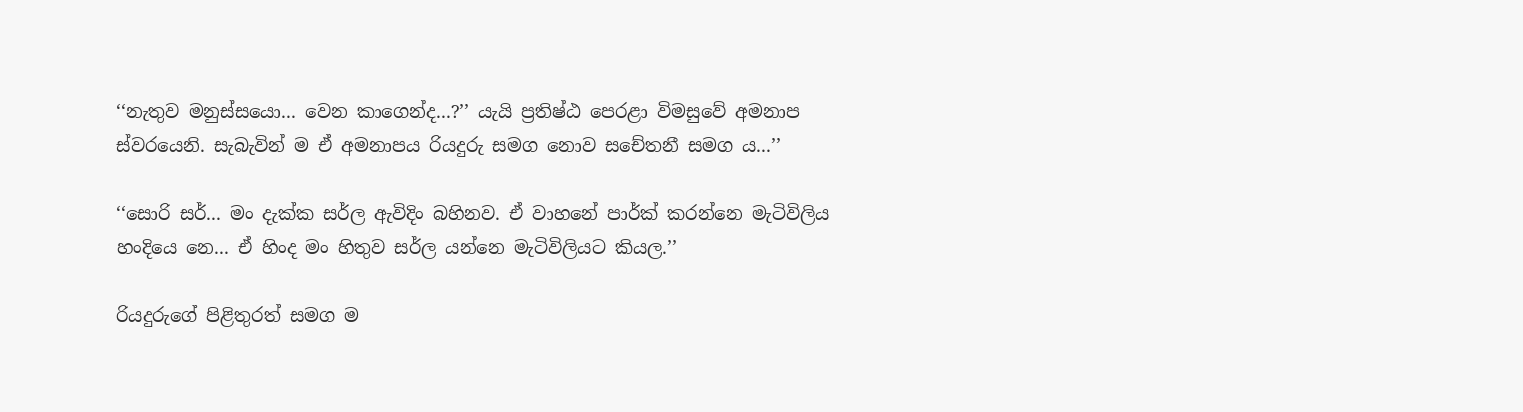‘‘නැතුව මනුස්සයො... වෙන කාගෙන්ද...?’’ යැයි ප්‍රතිෂ්ඨ පෙරළා විමසුවේ අමනාප ස්වරයෙනි. සැබැවින් ම ඒ අමනාපය රියදුරු සමග නොව සචේතනී සමග ය...’’

‘‘සොරි සර්... මං දැක්ක සර්ල ඇවිදිං බහිනව. ඒ වාහනේ පාර්ක් කරන්නෙ මැටිවිලිය හංදියෙ නෙ... ඒ හිංද මං හිතුව සර්ල යන්නෙ මැටිවිලියට කියල.’’

රියදුරුගේ පිළිතුරත් සමග ම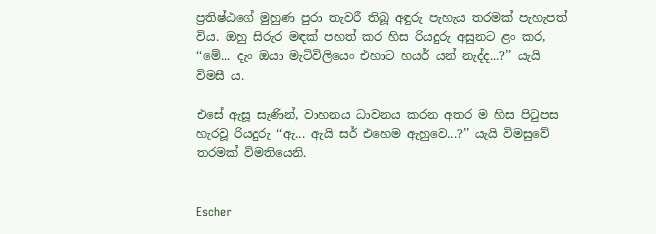ප්‍රතිෂ්ඨගේ මුහුණ පුරා තැවරී තිබූ අඳුරු පැහැය තරමක් පැහැපත් විය. ඔහු සිරුර මඳක් පහත් කර හිස රියදුරු අසුනට ළං කර, ‘‘මේ... දැං ඔයා මැටිවිලියෙං එහාට හයර් යන් නැද්ද...?’’ යැයි විමසී ය.

එසේ ඇසූ සැණින්, වාහනය ධාවනය කරන අතර ම හිස පිටුපස හැරවූ රියදුරු ‘‘ඇ... ඇයි සර් එහෙම ඇහුවෙ...?’’ යැයි විමසුවේ තරමක් විමතියෙනි.


Escher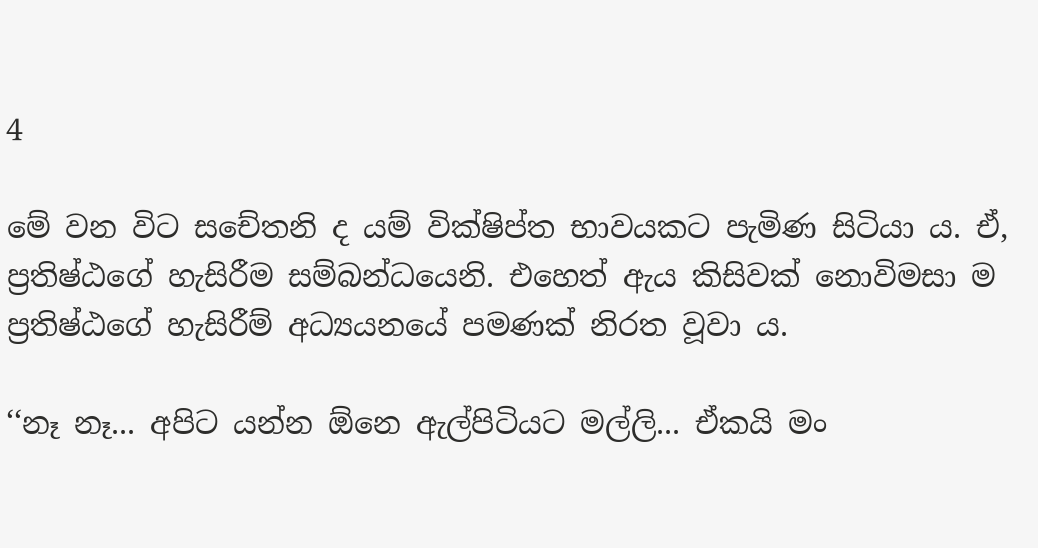4

මේ වන විට සචේතනි ද යම් වික්ෂිප්ත භාවයකට පැමිණ සිටියා ය. ඒ, ප්‍රතිෂ්ඨගේ හැසිරීම සම්බන්ධයෙනි. එහෙත් ඇය කිසිවක් නොවිමසා ම ප්‍රතිෂ්ඨගේ හැසිරීම් අධ්‍යයනයේ පමණක් නිරත වූවා ය.

‘‘නෑ නෑ... අපිට යන්න ඕනෙ ඇල්පිටියට මල්ලි... ඒකයි මං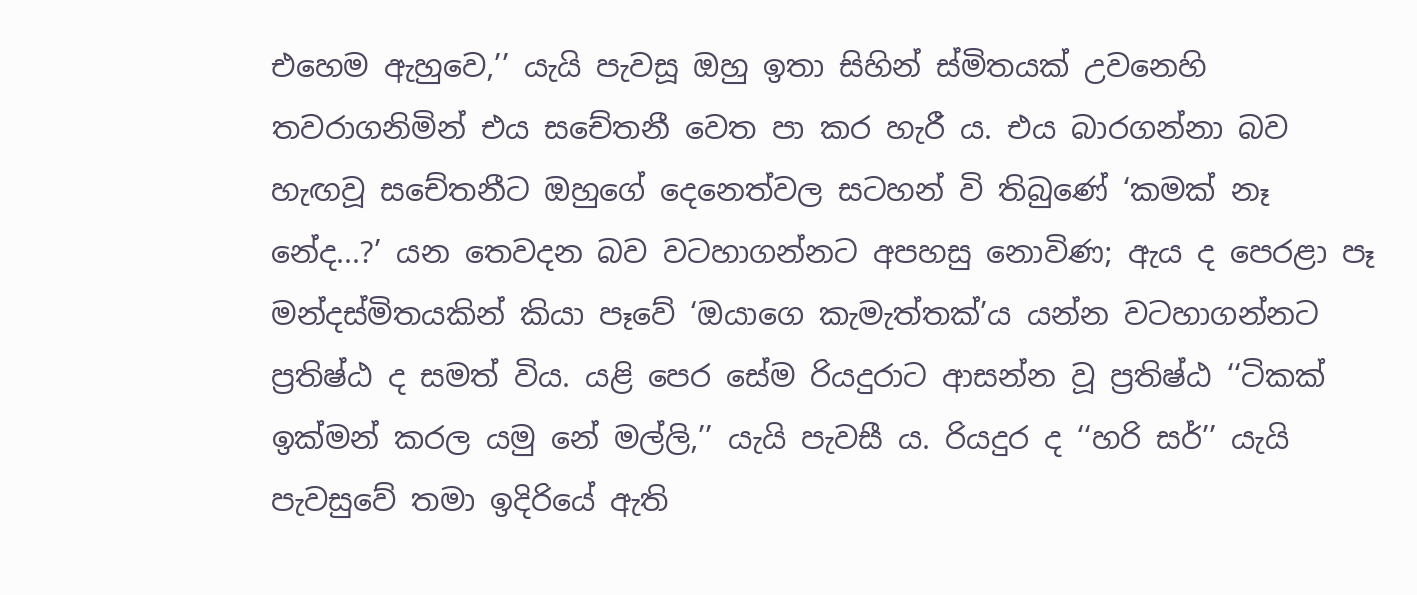එහෙම ඇහුවෙ,’’ යැයි පැවසූ ඔහු ඉතා සිහින් ස්මිතයක් උවනෙහි තවරාගනිමින් එය සචේතනී වෙත පා කර හැරී ය. එය බාරගන්නා බව හැඟවූ සචේතනීට ඔහුගේ දෙනෙත්වල සටහන් වි තිබුණේ ‘කමක් නෑ නේද...?’ යන තෙවදන බව වටහාගන්නට අපහසු නොවිණ; ඇය ද පෙරළා පෑ මන්දස්මිතයකින් කියා පෑවේ ‘ඔයාගෙ කැමැත්තක්’ය යන්න වටහාගන්නට ප්‍රතිෂ්ඨ ද සමත් විය. යළි පෙර සේම රියදුරාට ආසන්න වූ ප්‍රතිෂ්ඨ ‘‘ටිකක් ඉක්මන් කරල යමු නේ මල්ලි,’’ යැයි පැවසී ය. රියදුර ද ‘‘හරි සර්’’ යැයි පැවසුවේ තමා ඉදිරියේ ඇති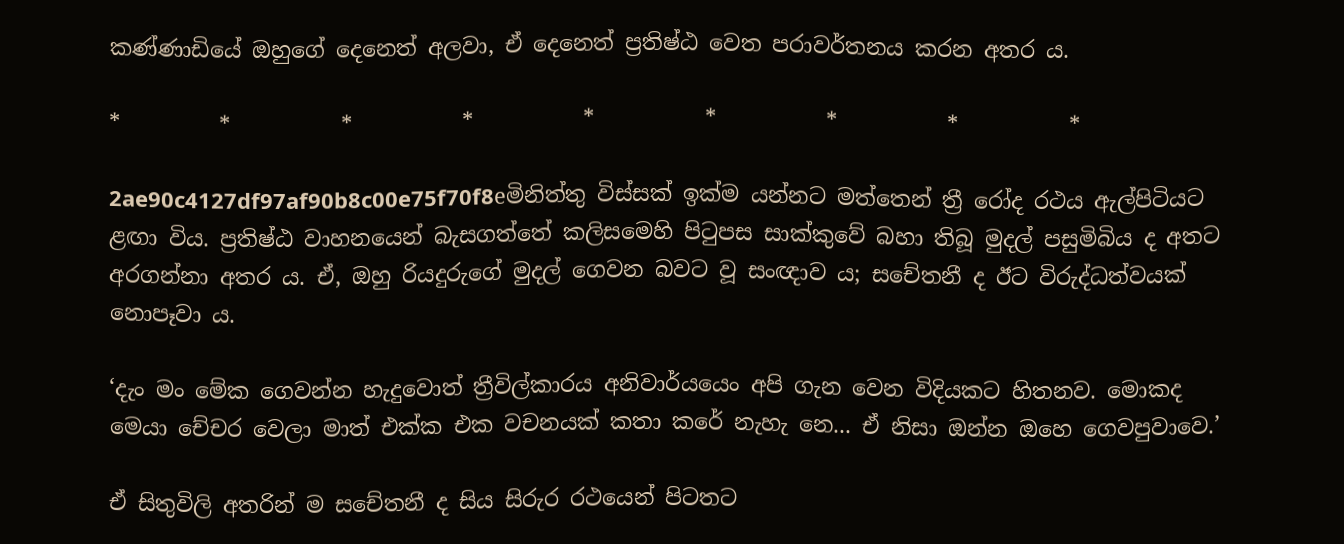කණ්ණාඩියේ ඔහුගේ දෙනෙත් අලවා, ඒ දෙනෙත් ප්‍රතිෂ්ඨ වෙත පරාවර්තනය කරන අතර ය.

*         *          *          *          *          *          *          *          *

2ae90c4127df97af90b8c00e75f70f8eමිනිත්තු විස්සක් ඉක්ම යන්නට මත්තෙන් ත්‍රී රෝද රථය ඇල්පිටියට ළඟා විය. ප්‍රතිෂ්ඨ වාහනයෙන් බැසගත්තේ කලිසමෙහි පිටුපස සාක්කුවේ බහා තිබූ මුදල් පසුමිබිය ද අතට අරගන්නා අතර ය. ඒ, ඔහු රියදුරුගේ මුදල් ගෙවන බවට වූ සංඥාව ය; සචේතනී ද ඊට විරුද්ධත්වයක් නොපෑවා ය.

‘දැං මං මේක ගෙවන්න හැදුවොත් ත්‍රීවිල්කාරය අනිවාර්යයෙං අපි ගැන වෙන විදියකට හිතනව. මොකද මෙයා චේචර වෙලා මාත් එක්ක එක වචනයක් කතා කරේ නැහැ නෙ... ඒ නිසා ඔන්න ඔහෙ ගෙවපුවාවෙ.’

ඒ සිතුවිලි අතරින් ම සචේතනී ද සිය සිරුර රථයෙන් පිටතට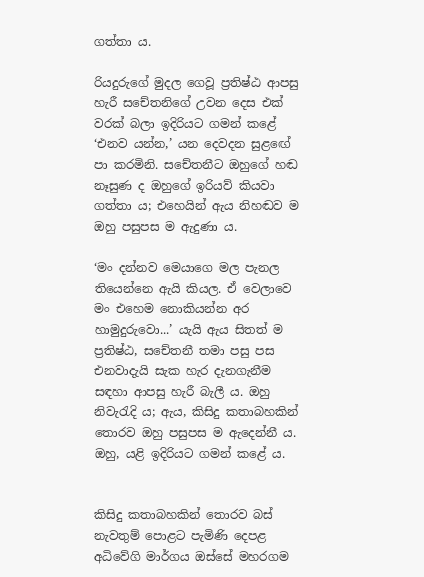ගත්තා ය.

රියදුරුගේ මුදල ගෙවූ ප්‍රතිෂ්ඨ ආපසු හැරී සචේතනිගේ උවන දෙස එක් වරක් බලා ඉදිරියට ගමන් කළේ ‘එනව යන්න,’ යන දෙවදන සුළඟේ පා කරමිනි. සචේතනීට ඔහුගේ හඬ නෑසුණ ද ඔහුගේ ඉරියව් කියවා ගත්තා ය; එහෙයින් ඇය නිහඬව ම ඔහු පසුපස ම ඇදුණා ය.

‘මං දන්නව මෙයාගෙ මල පැනල තියෙන්නෙ ඇයි කියල. ඒ වෙලාවෙ මං එහෙම නොකියන්න අර හාමුදුරුවො...’ යැයි ඇය සිතත් ම ප්‍රතිෂ්ඨ, සචේතනී තමා පසු පස එනවාදැයි සැක හැර දැනගැනීම සඳහා ආපසු හැරී බැලී ය. ඔහු නිවැරැදි ය; ඇය, කිසිදු කතාබහකින් තොරව ඔහු පසුපස ම ඇදෙන්නී ය. ඔහු, යළි ඉදිරියට ගමන් කළේ ය.


කිසිදු කතාබහකින් තොරව බස් නැවතුම් පොළට පැමිණි දෙපළ අධිවේගි මාර්ගය ඔස්සේ මහරගම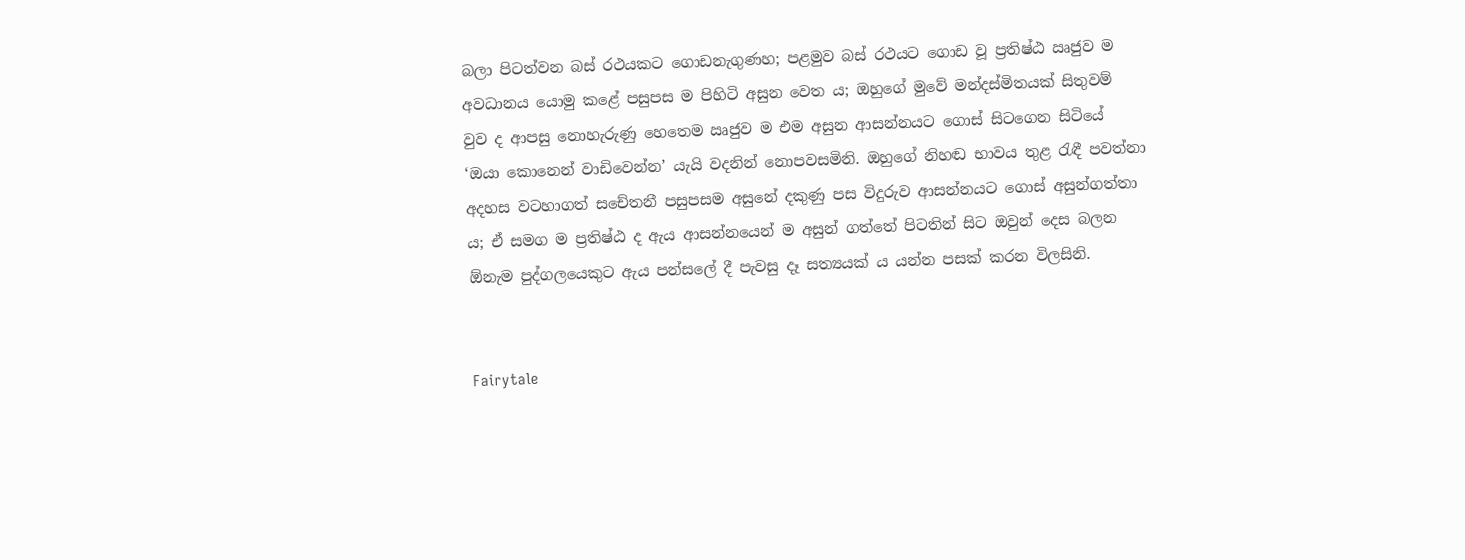බලා පිටත්වන බස් රථයකට ගොඩනැගුණහ; පළමුව බස් රථයට ගොඩ වූ ප්‍රතිෂ්ඨ ඍජුව ම අවධානය යොමු කළේ පසුපස ම පිහිටි අසුන වෙත ය; ඔහුගේ මුවේ මන්දස්මිතයක් සිතුවම් වුව ද ආපසු නොහැරුණු හෙතෙම ඍජුව ම එම අසුන ආසන්නයට ගොස් සිටගෙන සිටියේ ‘ඔයා කොනෙන් වාඩිවෙන්න’ යැයි වදනින් නොපවසමිනි. ඔහුගේ නිහඬ භාවය තුළ රැඳී පවත්නා අදහස වටහාගත් සචේතනී පසුපසම අසුනේ දකුණු පස විදුරුව ආසන්නයට ගොස් අසුන්ගත්තා ය; ඒ සමග ම ප්‍රතිෂ්ඨ ද ඇය ආසන්නයෙන් ම අසුන් ගත්තේ පිටතින් සිට ඔවුන් දෙස බලන ඕනැම පුද්ගලයෙකුට ඇය පන්සලේ දී පැවසු දෑ සත්‍යයක් ය යන්න පසක් කරන විලසිනි.


Fairytale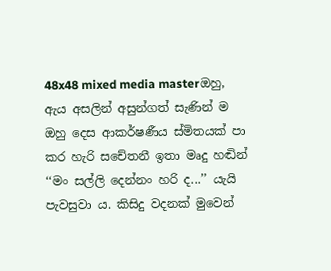48x48 mixed media masterඔහු, ඇය අසලින් අසුන්ගත් සැණින් ම ඔහු දෙස ආකර්ෂණීය ස්මිතයක් පා කර හැරි සචේතනී ඉතා මෘදු හඬින් ‘‘මං සල්ලි දෙන්නං හරි ද...’’ යැයි පැවසුවා ය. කිසිදු වදනක් මුවෙන්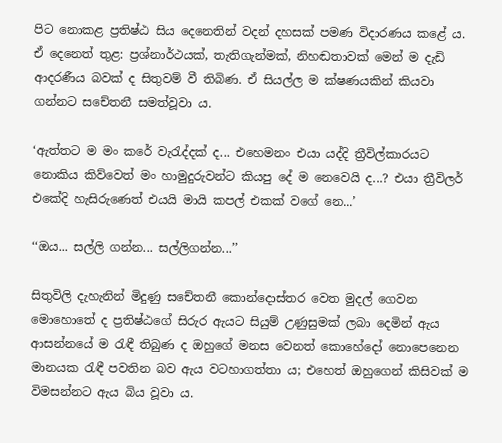පිට නොකළ ප්‍රතිෂ්ඨ සිය දෙනෙතින් වදන් දහසක් පමණ විදාරණය කළේ ය. ඒ දෙනෙත් තුළ: ප්‍රශ්නාර්ථයක්, තැතිගැන්මක්, නිහඬතාවක් මෙන් ම දැඩි ආදරණීය බවක් ද සිතුවම් වී තිබිණ. ඒ සියල්ල ම ක්ෂණයකින් කියවා ගන්නට සචේතනී සමත්වූවා ය.

‘ඇත්තට ම මං කරේ වැරැද්දක් ද... එහෙමනං එයා යද්දි ත්‍රීවිල්කාරයට නොකිය කිව්වෙත් මං හාමුදුරුවන්ට කියපු දේ ම නෙවෙයි ද...? එයා ත්‍රීවිලර් එකේදි හැසිරුණෙත් එයයි මායි කපල් එකක් වගේ නෙ...’

‘‘ඔය... සල්ලි ගන්න... සල්ලිගන්න...’’

සිතුවිලි දැහැනින් මිදුණු සචේතනී කොන්දොස්තර වෙත මුදල් ගෙවන මොහොතේ ද ප්‍රතිෂ්ඨගේ සිරුර ඇයට සියුම් උණුසුමක් ලබා දෙමින් ඇය ආසන්නයේ ම රැඳී තිබුණ ද ඔහුගේ මනස වෙනත් කොහේදෝ නොපෙනෙන මානයක රැඳී පවතින බව ඇය වටහාගත්තා ය; එහෙත් ඔහුගෙන් කිසිවක් ම විමසන්නට ඇය බිය වූවා ය.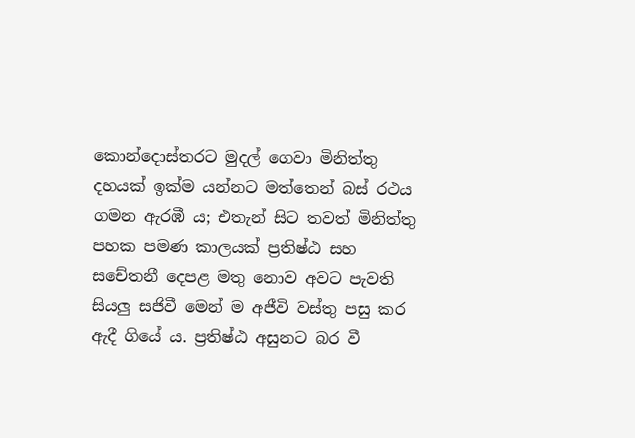කොන්දොස්තරට මුදල් ගෙවා මිනිත්තු දහයක් ඉක්ම යන්නට මත්තෙන් බස් රථය ගමන ඇරඹී ය; එතැන් සිට තවත් මිනිත්තු පහක පමණ කාලයක් ප්‍රතිෂ්ඨ සහ සචේතනී දෙපළ මතු නොව අවට පැවති සියලු සජිවී මෙන් ම අජීවි වස්තු පසු කර ඇදී ගියේ ය. ප්‍රතිෂ්ඨ අසුනට බර වී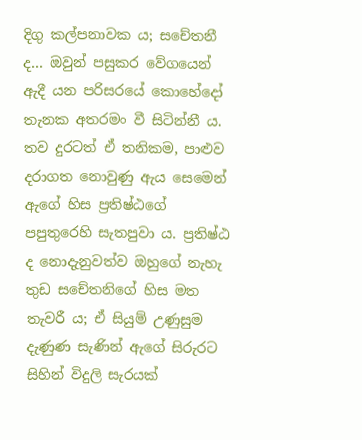දිගු කල්පනාවක ය; සචේතනී ද... ඔවුන් පසුකර වේගයෙන් ඇදී යන පරිසරයේ කොහේදෝ තැනක අතරමං වී සිටින්නී ය. තව දුරටත් ඒ තනිකම, පාළුව දරාගත නොවුණු ඇය සෙමෙන් ඇගේ හිස ප්‍රතිෂ්ඨගේ පපුතුරෙහි සැතපුවා ය. ප්‍රතිෂ්ඨ ද නොදැනුවත්ව ඔහුගේ නැහැ තුඩ සචේතනිගේ හිස මත තැවරී ය; ඒ සියුම් උණුසුම දැණුණ සැණින් ඇගේ සිරුරට සිහින් විදුලි සැරයක්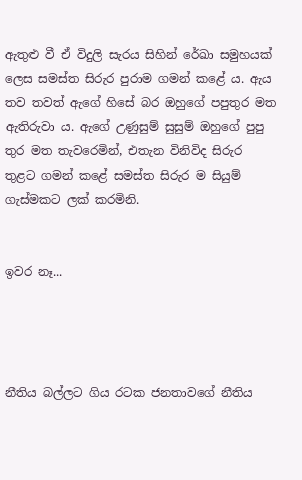ඇතුළු වී ඒ විදුලි සැරය සිහින් රේඛා සමුහයක් ලෙස සමස්ත සිරුර පුරාම ගමන් කළේ ය. ඇය තව තවත් ඇගේ හිසේ බර ඔහුගේ පපුතුර මත ඇතිරුවා ය. ඇගේ උණුසුම් සුසුම් ඔහුගේ පුපු තුර මත තැවරෙමින්, එතැන විනිවිද සිරුර තුළට ගමන් කළේ සමස්ත සිරුර ම සියුම් ගැස්මකට ලක් කරමිනි.


ඉවර නෑ...




නීතිය බල්ලට ගිය රටක ජනතාවගේ නීතිය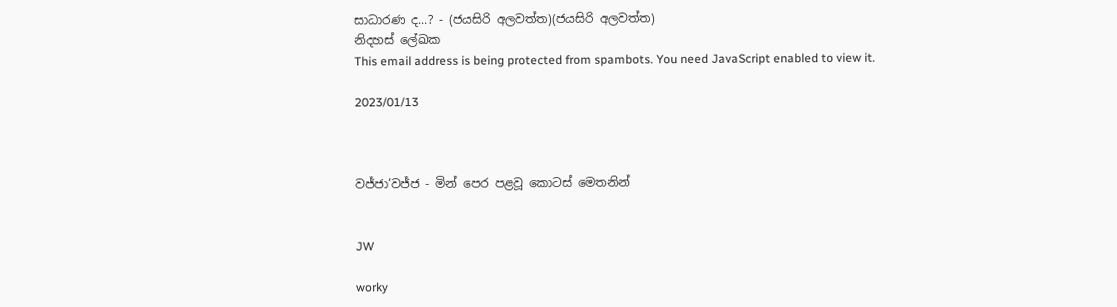සාධාරණ ද...? - (ජයසිරි අලවත්ත)(ජයසිරි අලවත්ත)
නිදහස් ලේඛක
This email address is being protected from spambots. You need JavaScript enabled to view it.

2023/01/13



වජ්ජා’වජ්ජ - මින් පෙර පළවූ කොටස් මෙතනින්


JW

worky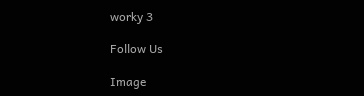worky 3

Follow Us

Image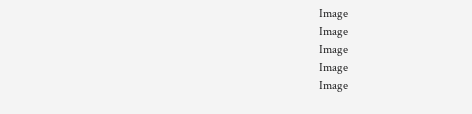Image
Image
Image
Image
Image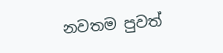නවතම පුවත්